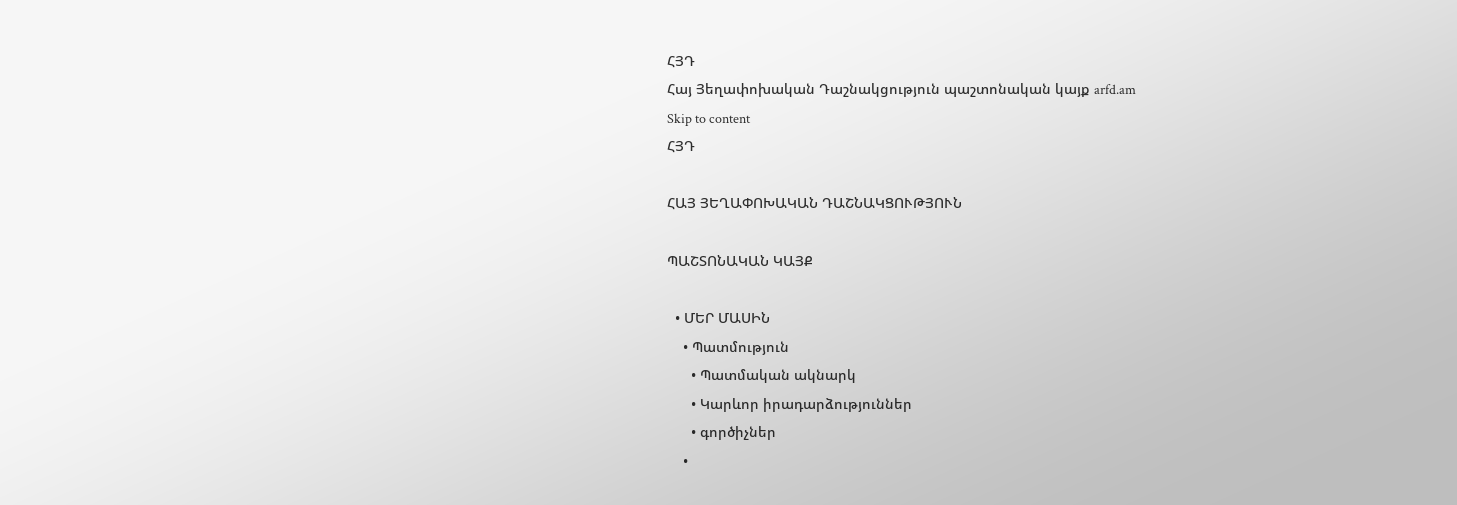ՀՅԴ
Հայ Յեղափոխական Դաշնակցություն պաշտոնական կայք arfd.am
Skip to content
ՀՅԴ

ՀԱՅ ՅԵՂԱՓՈԽԱԿԱՆ ԴԱՇՆԱԿՑՈՒԹՅՈՒՆ

ՊԱՇՏՈՆԱԿԱՆ ԿԱՅՔ

  • ՄԵՐ ՄԱՍԻՆ
    • Պատմություն
      • Պատմական ակնարկ
      • Կարևոր իրադարձություններ
      • գործիչներ
    •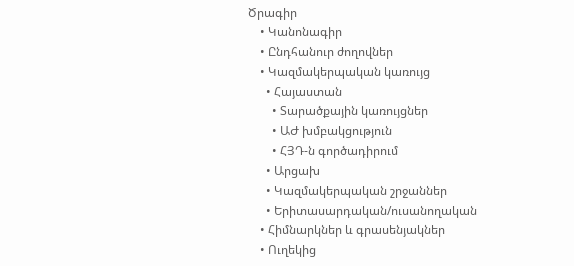Ծրագիր
    • Կանոնագիր
    • Ընդհանուր ժողովներ
    • Կազմակերպական կառույց
      • Հայաստան
        • Տարածքային կառույցներ
        • ԱԺ խմբակցություն
        • ՀՅԴ-ն գործադիրում
      • Արցախ
      • Կազմակերպական շրջաններ
      • Երիտասարդական/ուսանողական
    • Հիմնարկներ և գրասենյակներ
    • Ուղեկից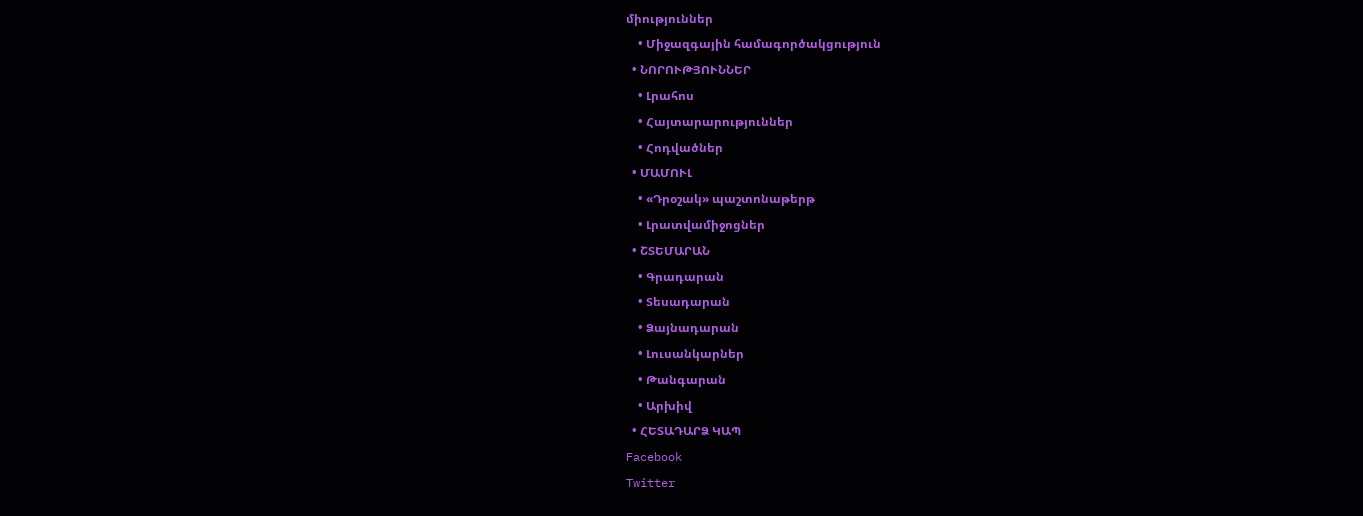միություններ
    • Միջազգային համագործակցություն
  • ՆՈՐՈՒԹՅՈՒՆՆԵՐ
    • Լրահոս
    • Հայտարարություններ
    • Հոդվածներ
  • ՄԱՄՈՒԼ
    • «Դրօշակ» պաշտոնաթերթ
    • Լրատվամիջոցներ
  • ՇՏԵՄԱՐԱՆ
    • Գրադարան
    • Տեսադարան
    • Ձայնադարան
    • Լուսանկարներ
    • Թանգարան
    • Արխիվ
  • ՀԵՏԱԴԱՐՁ ԿԱՊ
Facebook
Twitter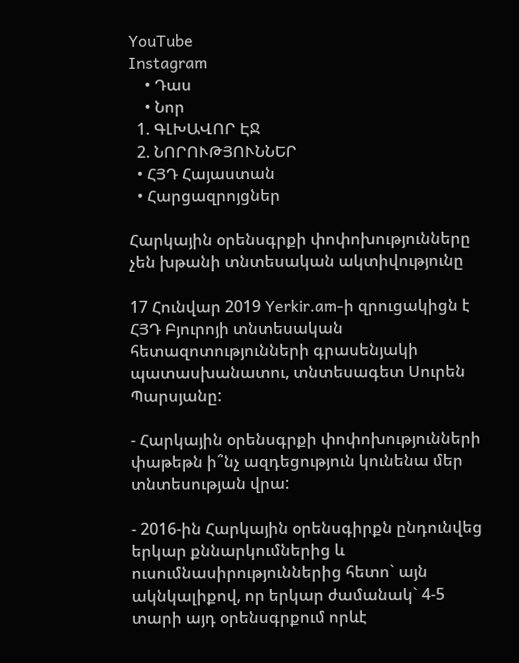YouTube
Instagram
    • Դաս
    • Նոր
  1. ԳԼԽԱՎՈՐ ԷՋ
  2. ՆՈՐՈՒԹՅՈՒՆՆԵՐ
  • ՀՅԴ Հայաստան
  • Հարցազրոյցներ

Հարկային օրենսգրքի փոփոխությունները չեն խթանի տնտեսական ակտիվությունը

17 Հունվար 2019 Yerkir.am-ի զրուցակիցն է ՀՅԴ Բյուրոյի տնտեսական հետազոտությունների գրասենյակի պատասխանատու, տնտեսագետ Սուրեն Պարսյանը:

- Հարկային օրենսգրքի փոփոխությունների փաթեթն ի՞նչ ազդեցություն կունենա մեր տնտեսության վրա:

- 2016-ին Հարկային օրենսգիրքն ընդունվեց երկար քննարկումներից և ուսումնասիրություններից հետո` այն ակնկալիքով, որ երկար ժամանակ` 4-5 տարի այդ օրենսգրքում որևէ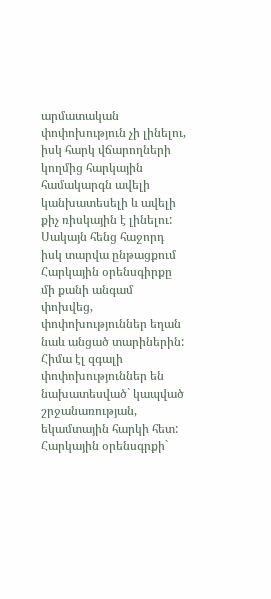արմատական փոփոխություն չի լինելու, իսկ հարկ վճարողների կողմից հարկային համակարգն ավելի կանխատեսելի և ավելի քիչ ռիսկային է լինելու: Սակայն հենց հաջորդ իսկ տարվա ընթացքում Հարկային օրենսգիրքը մի քանի անգամ փոխվեց, փոփոխություններ եղան նաև անցած տարիներին: Հիմա էլ զգալի փոփոխություններ են նախատեսված` կապված շրջանառության, եկամտային հարկի հետ: Հարկային օրենսգրքի`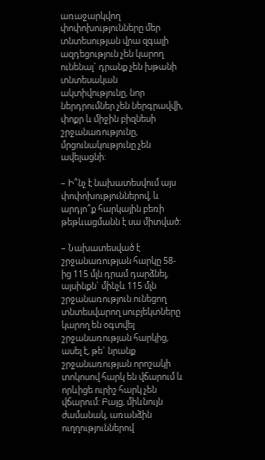առաջարկվող փոփոխությունները մեր տնտեսության վրա զգալի ազդեցություն չեն կարող ունենալ` դրանք չեն խթանի տնտեսական ակտիվությունը, նոր ներդրումներ չեն ներգրավվի, փոքր և միջին բիզնեսի շրջանառությունը, մրցունակությունը չեն ավելացնի:

– Ի՞նչ է նախատեսվում այս փոփոխություններով, և արդյո՞ք հարկային բեռի թեթևացմանն է սա միտված:

– Նախատեսված է շրջանառության հարկը 58-ից 115 մլն դրամ դարձնել, այսինքն` մինչև 115 մլն շրջանառություն ունեցող տնտեսվարող սուբյեկտները կարող են օգտվել շրջանառության հարկից, ասել է, թե` նրանք շրջանառության որոշակի տոկոսով հարկ են վճարում և որևիցե ուրիշ հարկ չեն վճարում: Բայց, միևնույն ժամանակ, առանձին ուղղություններով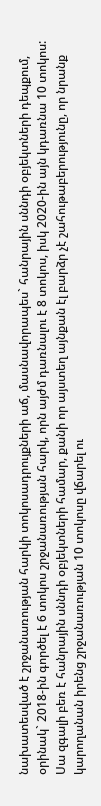նախատեսված է շրջանառության հարկի տոկոսադրույքների աճ, մասնավորապես` հանրային սննդի օբյեկտների դեպքում, օրինակ` 2018-ին գործել է 6 տոկոս շրջանառության հարկ, որն այժմ դառնալու է 8 տոկոս, իսկ 2020-ին այն կդառնա 10 տոկոս: Սա զգալի բեռ է հանրային սննդի օբյեկտների համար, քանի որ այստեղ այնքան էլ բարձր չէ շահութաբերությունը, որ նրանք կարողանան իրենց շրջանառության 10 տոկոսը վճարել ու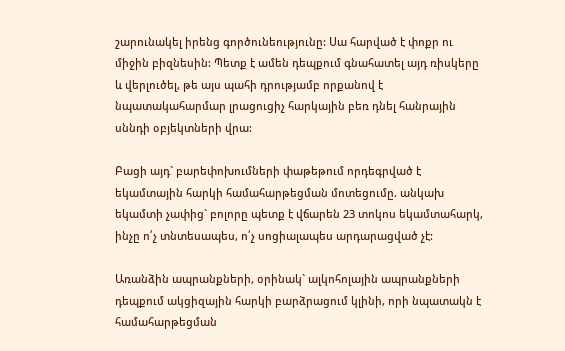շարունակել իրենց գործունեությունը: Սա հարված է փոքր ու միջին բիզնեսին: Պետք է ամեն դեպքում գնահատել այդ ռիսկերը և վերլուծել, թե այս պահի դրությամբ որքանով է նպատակահարմար լրացուցիչ հարկային բեռ դնել հանրային սննդի օբյեկտների վրա:

Բացի այդ` բարեփոխումների փաթեթում որդեգրված է եկամտային հարկի համահարթեցման մոտեցումը. անկախ եկամտի չափից` բոլորը պետք է վճարեն 23 տոկոս եկամտահարկ, ինչը ո՛չ տնտեսապես, ո՛չ սոցիալապես արդարացված չէ:

Առանձին ապրանքների, օրինակ` ալկոհոլային ապրանքների դեպքում ակցիզային հարկի բարձրացում կլինի, որի նպատակն է համահարթեցման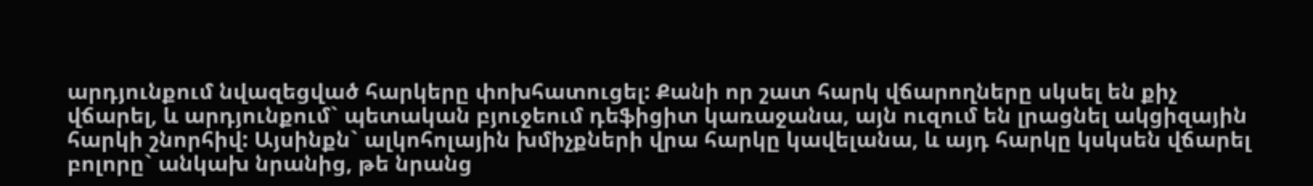արդյունքում նվազեցված հարկերը փոխհատուցել: Քանի որ շատ հարկ վճարողները սկսել են քիչ վճարել, և արդյունքում` պետական բյուջեում դեֆիցիտ կառաջանա, այն ուզում են լրացնել ակցիզային հարկի շնորհիվ: Այսինքն` ալկոհոլային խմիչքների վրա հարկը կավելանա, և այդ հարկը կսկսեն վճարել բոլորը` անկախ նրանից, թե նրանց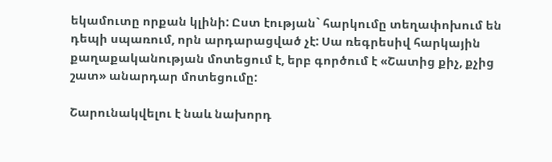եկամուտը որքան կլինի: Ըստ էության` հարկումը տեղափոխում են դեպի սպառում, որն արդարացված չէ: Սա ռեգրեսիվ հարկային քաղաքականության մոտեցում է, երբ գործում է «Շատից քիչ, քչից շատ» անարդար մոտեցումը:

Շարունակվելու է նաև նախորդ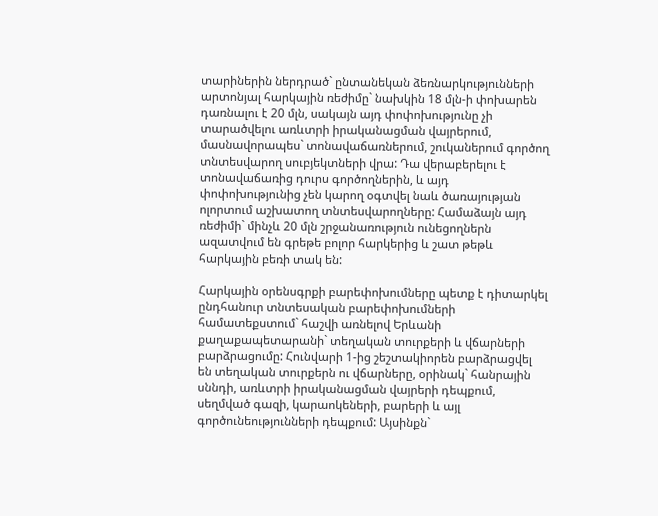տարիներին ներդրած` ընտանեկան ձեռնարկությունների արտոնյալ հարկային ռեժիմը` նախկին 18 մլն-ի փոխարեն դառնալու է 20 մլն, սակայն այդ փոփոխությունը չի տարածվելու առևտրի իրականացման վայրերում, մասնավորապես` տոնավաճառներում, շուկաներում գործող տնտեսվարող սուբյեկտների վրա: Դա վերաբերելու է տոնավաճառից դուրս գործողներին, և այդ փոփոխությունից չեն կարող օգտվել նաև ծառայության ոլորտում աշխատող տնտեսվարողները: Համաձայն այդ ռեժիմի` մինչև 20 մլն շրջանառություն ունեցողներն ազատվում են գրեթե բոլոր հարկերից և շատ թեթև հարկային բեռի տակ են:

Հարկային օրենսգրքի բարեփոխումները պետք է դիտարկել ընդհանուր տնտեսական բարեփոխումների համատեքստում` հաշվի առնելով Երևանի քաղաքապետարանի` տեղական տուրքերի և վճարների բարձրացումը: Հունվարի 1-ից շեշտակիորեն բարձրացվել են տեղական տուրքերն ու վճարները, օրինակ` հանրային սննդի, առևտրի իրականացման վայրերի դեպքում, սեղմված գազի, կարաոկեների, բարերի և այլ գործունեությունների դեպքում: Այսինքն`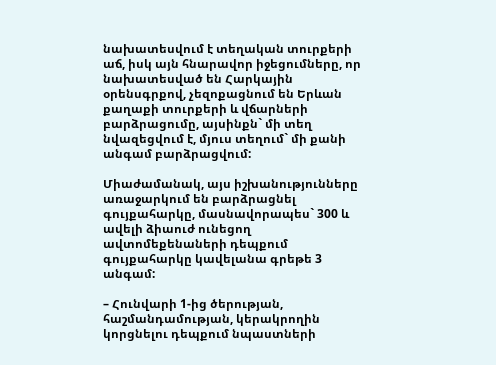նախատեսվում է տեղական տուրքերի աճ, իսկ այն հնարավոր իջեցումները, որ նախատեսված են Հարկային օրենսգրքով, չեզոքացնում են Երևան քաղաքի տուրքերի և վճարների բարձրացումը, այսինքն` մի տեղ նվազեցվում է, մյուս տեղում` մի քանի անգամ բարձրացվում:

Միաժամանակ, այս իշխանությունները առաջարկում են բարձրացնել գույքահարկը, մասնավորապես` 300 և ավելի ձիաուժ ունեցող ավտոմեքենաների դեպքում գույքահարկը կավելանա գրեթե 3 անգամ:

– Հունվարի 1-ից ծերության, հաշմանդամության, կերակրողին կորցնելու դեպքում նպաստների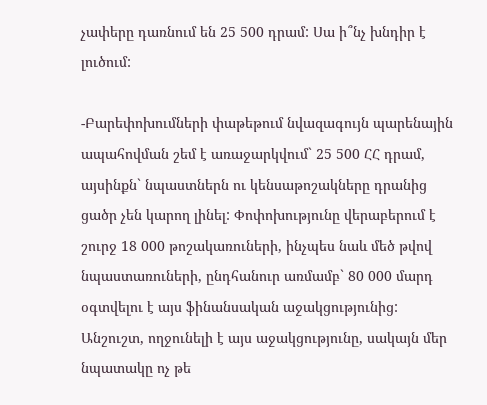չափերը դառնում են 25 500 դրամ: Սա ի՞նչ խնդիր է լուծում:

-Բարեփոխումների փաթեթում նվազագույն պարենային ապահովման շեմ է առաջարկվում` 25 500 ՀՀ դրամ, այսինքն` նպաստներն ու կենսաթոշակները դրանից ցածր չեն կարող լինել: Փոփոխությունը վերաբերում է շուրջ 18 000 թոշակառուների, ինչպես նաև մեծ թվով նպաստառուների, ընդհանուր առմամբ` 80 000 մարդ օգտվելու է այս ֆինանսական աջակցությունից: Անշուշտ, ողջունելի է այս աջակցությունը, սակայն մեր նպատակը ոչ թե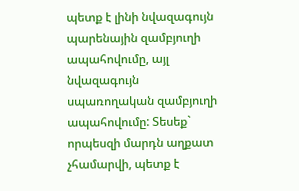պետք է լինի նվազագույն պարենային զամբյուղի ապահովումը, այլ նվազագույն սպառողական զամբյուղի ապահովումը: Տեսեք` որպեսզի մարդն աղքատ չհամարվի, պետք է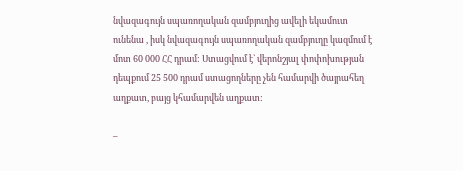նվազագույն սպառողական զամբյուղից ավելի եկամուտ ունենա , իսկ նվազագույն սպառողական զամբյուղը կազմում է մոտ 60 000 ՀՀ դրամ: Ստացվում է` վերոնշյալ փոփոխության դեպքում 25 500 դրամ ստացողները չեն համարվի ծայրահեղ աղքատ, բայց կհամարվեն աղքատ:

–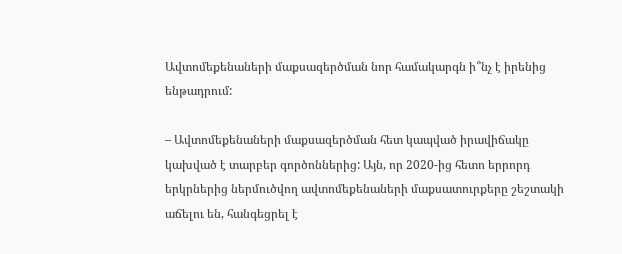Ավտոմեքենաների մաքսազերծման նոր համակարգն ի՞նչ է իրենից ենթադրում:

– Ավտոմեքենաների մաքսազերծման հետ կապված իրավիճակը կախված է տարբեր գործոններից: Այն, որ 2020-ից հետո երրորդ երկրներից ներմուծվող ավտոմեքենաների մաքսատուրքերը շեշտակի աճելու են, հանգեցրել է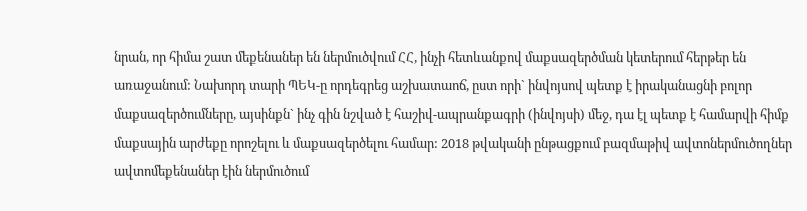նրան, որ հիմա շատ մեքենաներ են ներմուծվում ՀՀ, ինչի հետևանքով մաքսազերծման կետերում հերթեր են առաջանում: Նախորդ տարի ՊԵԿ-ը որդեգրեց աշխատաոճ, ըստ որի` ինվոյսով պետք է իրականացնի բոլոր մաքսազերծումները, այսինքն` ինչ գին նշված է հաշիվ-ապրանքագրի (ինվոյսի) մեջ, դա էլ պետք է համարվի հիմք մաքսային արժեքը որոշելու և մաքսազերծելու համար: 2018 թվականի ընթացքում բազմաթիվ ավտոներմուծողներ ավտոմեքենաներ էին ներմուծում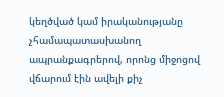կեղծված կամ իրականությանը չհամապատասխանող ապրանքագրերով, որոնց միջոցով վճարում էին ավելի քիչ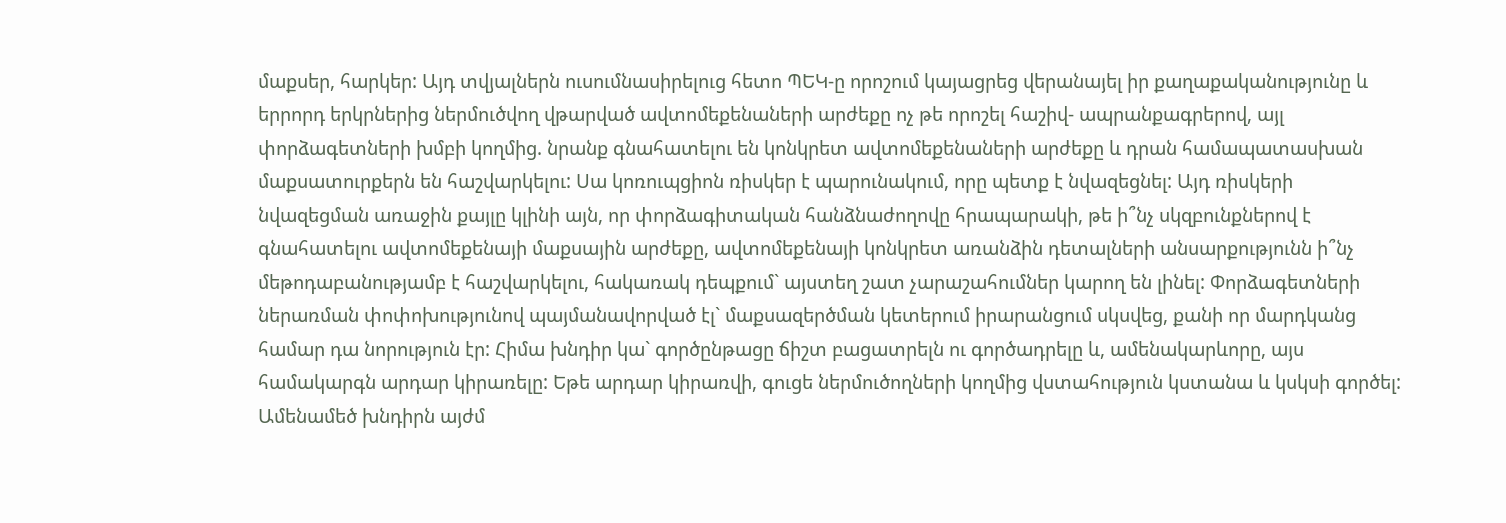մաքսեր, հարկեր: Այդ տվյալներն ուսումնասիրելուց հետո ՊԵԿ-ը որոշում կայացրեց վերանայել իր քաղաքականությունը և երրորդ երկրներից ներմուծվող վթարված ավտոմեքենաների արժեքը ոչ թե որոշել հաշիվ- ապրանքագրերով, այլ փորձագետների խմբի կողմից. նրանք գնահատելու են կոնկրետ ավտոմեքենաների արժեքը և դրան համապատասխան մաքսատուրքերն են հաշվարկելու: Սա կոռուպցիոն ռիսկեր է պարունակում, որը պետք է նվազեցնել: Այդ ռիսկերի նվազեցման առաջին քայլը կլինի այն, որ փորձագիտական հանձնաժողովը հրապարակի, թե ի՞նչ սկզբունքներով է գնահատելու ավտոմեքենայի մաքսային արժեքը, ավտոմեքենայի կոնկրետ առանձին դետալների անսարքությունն ի՞նչ մեթոդաբանությամբ է հաշվարկելու, հակառակ դեպքում` այստեղ շատ չարաշահումներ կարող են լինել: Փորձագետների ներառման փոփոխությունով պայմանավորված էլ` մաքսազերծման կետերում իրարանցում սկսվեց, քանի որ մարդկանց համար դա նորություն էր: Հիմա խնդիր կա` գործընթացը ճիշտ բացատրելն ու գործադրելը և, ամենակարևորը, այս համակարգն արդար կիրառելը: Եթե արդար կիրառվի, գուցե ներմուծողների կողմից վստահություն կստանա և կսկսի գործել: Ամենամեծ խնդիրն այժմ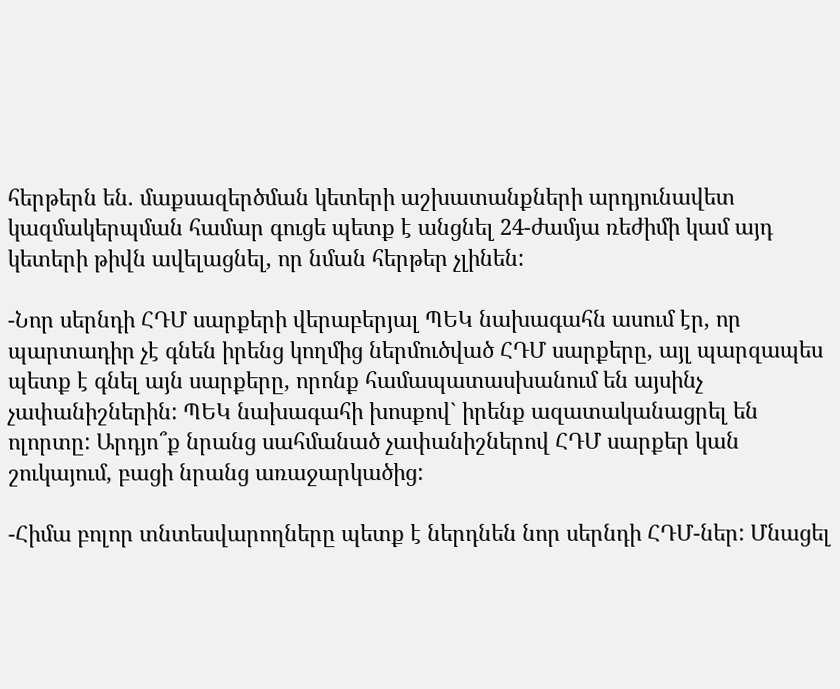հերթերն են. մաքսազերծման կետերի աշխատանքների արդյունավետ կազմակերպման համար գուցե պետք է անցնել 24-ժամյա ռեժիմի կամ այդ կետերի թիվն ավելացնել, որ նման հերթեր չլինեն:

-Նոր սերնդի ՀԴՄ սարքերի վերաբերյալ ՊԵԿ նախագահն ասում էր, որ պարտադիր չէ գնեն իրենց կողմից ներմուծված ՀԴՄ սարքերը, այլ պարզապես պետք է գնել այն սարքերը, որոնք համապատասխանում են այսինչ չափանիշներին: ՊԵԿ նախագահի խոսքով` իրենք ազատականացրել են ոլորտը: Արդյո՞ք նրանց սահմանած չափանիշներով ՀԴՄ սարքեր կան շուկայում, բացի նրանց առաջարկածից:

-Հիմա բոլոր տնտեսվարողները պետք է ներդնեն նոր սերնդի ՀԴՄ-ներ: Մնացել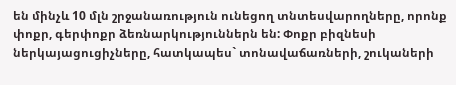են մինչև 10 մլն շրջանառություն ունեցող տնտեսվարողները, որոնք փոքր, գերփոքր ձեռնարկություններն են: Փոքր բիզնեսի ներկայացուցիչները, հատկապես` տոնավաճառների, շուկաների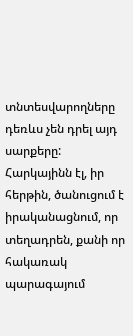տնտեսվարողները դեռևս չեն դրել այդ սարքերը: Հարկայինն էլ, իր հերթին, ծանուցում է իրականացնում, որ տեղադրեն, քանի որ հակառակ պարագայում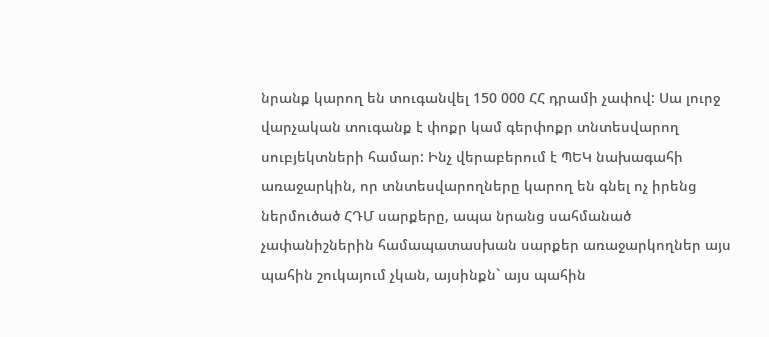նրանք կարող են տուգանվել 150 000 ՀՀ դրամի չափով: Սա լուրջ վարչական տուգանք է փոքր կամ գերփոքր տնտեսվարող սուբյեկտների համար: Ինչ վերաբերում է ՊԵԿ նախագահի առաջարկին, որ տնտեսվարողները կարող են գնել ոչ իրենց ներմուծած ՀԴՄ սարքերը, ապա նրանց սահմանած չափանիշներին համապատասխան սարքեր առաջարկողներ այս պահին շուկայում չկան, այսինքն` այս պահին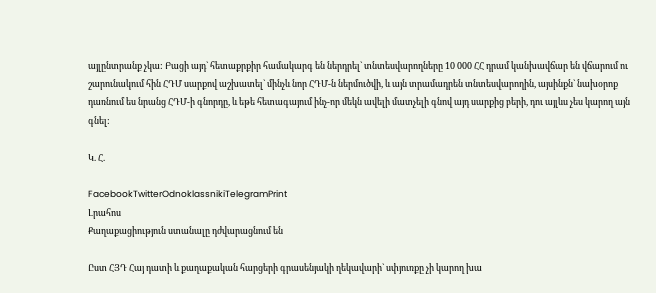այլընտրանք չկա: Բացի այդ` հետաքրքիր համակարգ են ներդրել` տնտեսվարողները 10 000 ՀՀ դրամ կանխավճար են վճարում ու շարունակում հին ՀԴՄ սարքով աշխատել` մինչև նոր ՀԴՄ-ն ներմուծվի, և այն տրամադրեն տնտեսվարողին, այսինքն` նախօրոք դառնում ես նրանց ՀԴՄ-ի գնորդը, և եթե հետագայում ինչ-որ մեկն ավելի մատչելի գնով այդ սարքից բերի, դու այլևս չես կարող այն գնել:

Կ. Հ.

FacebookTwitterOdnoklassnikiTelegramPrint
Լրահոս
Քաղաքացիություն ստանալը դժվարացնում են

Ըստ ՀՅԴ Հայ դատի և քաղաքական հարցերի գրասենյակի ղեկավարի` սփյուռքը չի կարող խա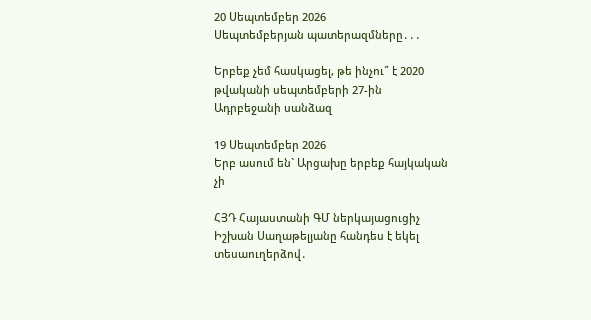20 Սեպտեմբեր 2026
Սեպտեմբերյան պատերազմները․․․

Երբեք չեմ հասկացել, թե ինչու՞ է 2020 թվականի սեպտեմբերի 27-ին Ադրբեջանի սանձազ

19 Սեպտեմբեր 2026
Երբ ասում են` Արցախը երբեք հայկական չի

ՀՅԴ Հայաստանի ԳՄ ներկայացուցիչ Իշխան Սաղաթելյանը հանդես է եկել տեսաուղերձով․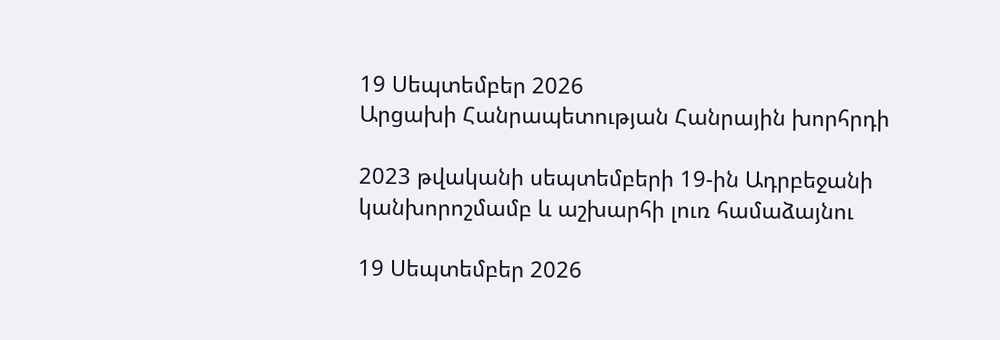19 Սեպտեմբեր 2026
Արցախի Հանրապետության Հանրային խորհրդի

2023 թվականի սեպտեմբերի 19-ին Ադրբեջանի կանխորոշմամբ և աշխարհի լուռ համաձայնու

19 Սեպտեմբեր 2026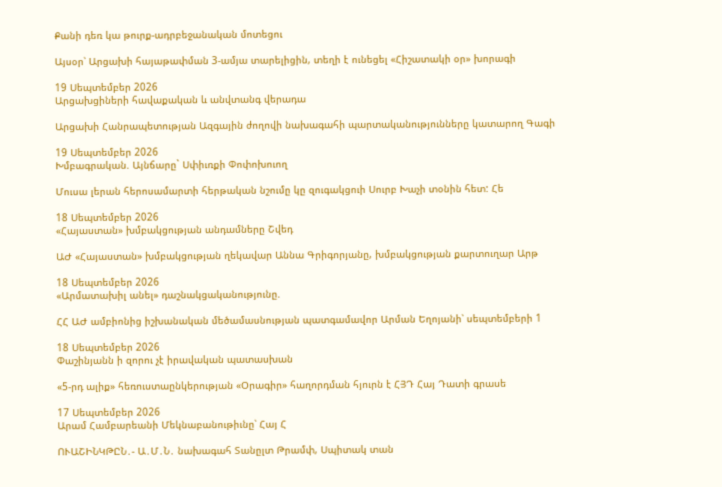Քանի դեռ կա թուրք-ադրբեջանական մոտեցու

Այսօր՝ Արցախի հայաթափման 3-ամյա տարելիցին, տեղի է ունեցել «Հիշատակի օր» խորագի

19 Սեպտեմբեր 2026
Արցախցիների հավաքական և անվտանգ վերադա

Արցախի Հանրապետության Ազգային ժողովի նախագահի պարտականությունները կատարող Գագի

19 Սեպտեմբեր 2026
Խմբագրական. Այնճարը` Սփիւռքի Փոփոխուող

Մուսա լերան հերոսամարտի հերթական նշումը կը զուգակցուի Սուրբ Խաչի տօնին հետ: Հե

18 Սեպտեմբեր 2026
«Հայաստան» խմբակցության անդամները Շվեդ

ԱԺ «Հայաստան» խմբակցության ղեկավար Աննա Գրիգորյանը, խմբակցության քարտուղար Արթ

18 Սեպտեմբեր 2026
«Արմատախիլ անել» դաշնակցականությունը.

ՀՀ ԱԺ ամբիոնից իշխանական մեծամասնության պատգամավոր Արման Եղոյանի՝ սեպտեմբերի 1

18 Սեպտեմբեր 2026
Փաշինյանն ի զորու չէ իրավական պատասխան

«5-րդ ալիք» հեռուստաընկերության «Օրագիր» հաղորդման հյուրն է ՀՅԴ Հայ Դատի գրասե

17 Սեպտեմբեր 2026
Արամ Համբարեանի Մեկնաբանութիւնը՝ Հայ Հ

ՈՒԱՇԻՆԿԹԸՆ․- Ա․Մ․Ն․ նախագահ Տանըլտ Թրամփ, Սպիտակ տան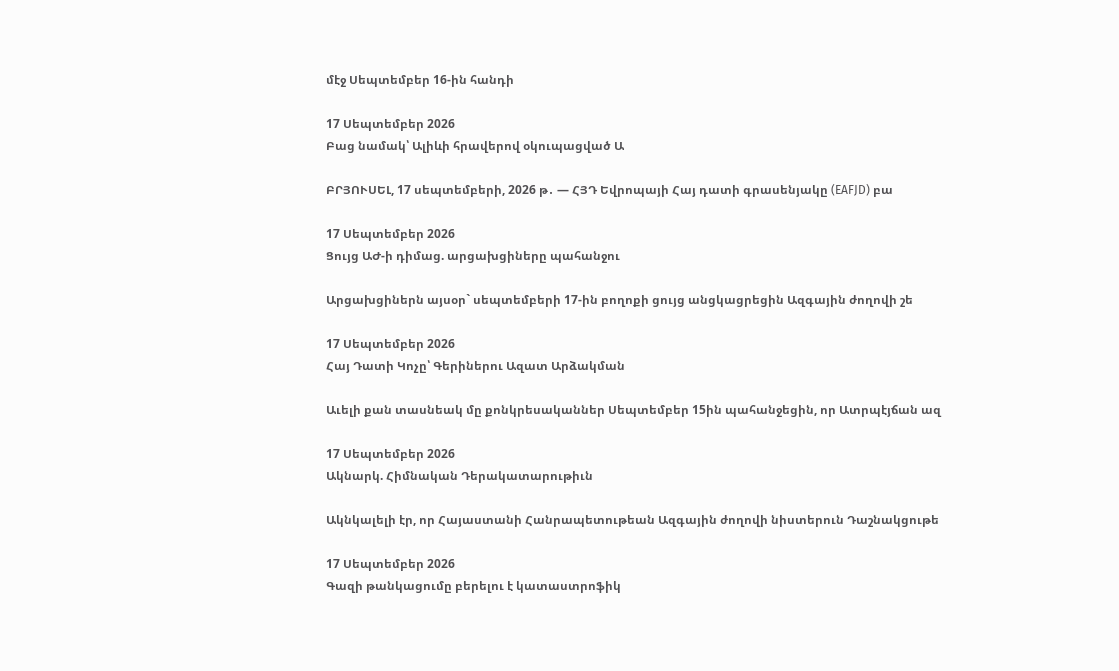մէջ Սեպտեմբեր 16-ին հանդի

17 Սեպտեմբեր 2026
Բաց նամակ՝ Ալիևի հրավերով օկուպացված Ա

ԲՐՅՈՒՍԵԼ, 17 սեպտեմբերի, 2026 թ․ — ՀՅԴ Եվրոպայի Հայ դատի գրասենյակը (EAFJD) բա

17 Սեպտեմբեր 2026
Ցույց ԱԺ-ի դիմաց. արցախցիները պահանջու

Արցախցիներն այսօր` սեպտեմբերի 17-ին բողոքի ցույց անցկացրեցին Ազգային ժողովի շե

17 Սեպտեմբեր 2026
Հայ Դատի Կոչը՝ Գերիներու Ազատ Արձակման

Աւելի քան տասնեակ մը քոնկրեսականներ Սեպտեմբեր 15ին պահանջեցին, որ Ատրպէյճան ազ

17 Սեպտեմբեր 2026
Ակնարկ. Հիմնական Դերակատարութիւն

Ակնկալելի էր, որ Հայաստանի Հանրապետութեան Ազգային ժողովի նիստերուն Դաշնակցութե

17 Սեպտեմբեր 2026
Գազի թանկացումը բերելու է կատաստրոֆիկ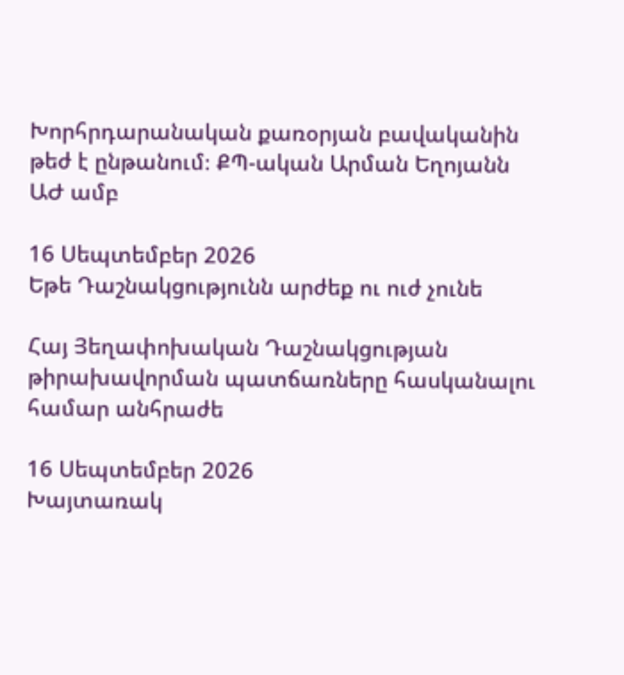Խորհրդարանական քառօրյան բավականին թեժ է ընթանում։ ՔՊ-ական Արման Եղոյանն ԱԺ ամբ

16 Սեպտեմբեր 2026
Եթե Դաշնակցությունն արժեք ու ուժ չունե

Հայ Յեղափոխական Դաշնակցության թիրախավորման պատճառները հասկանալու համար անհրաժե

16 Սեպտեմբեր 2026
Խայտառակ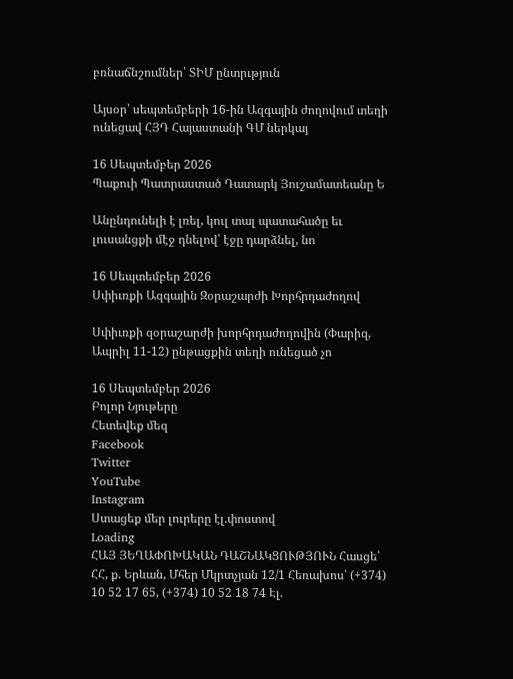բռնաճնշումներ՝ ՏԻՄ ընտրւթյուն

Այսօր՝ սեպտեմբերի 16-ին Ազգային ժողովում տեղի ունեցավ ՀՅԴ Հայաստանի ԳՄ ներկայ

16 Սեպտեմբեր 2026
Պաքուի Պատրաստած Դատարկ Յուշամատեանը Ե

Անընդունելի է լռել, կուլ տալ պատահածը եւ լուսանցքի մէջ դնելով՝ էջը դարձնել, նո

16 Սեպտեմբեր 2026
Սփիւռքի Ազգային Զօրաշարժի Խորհրդաժողով

Սփիւռքի զօրաշարժի խորհրդաժողովին (Փարիզ, Ապրիլ 11-12) ընթացքին տեղի ունեցած չո

16 Սեպտեմբեր 2026
Բոլոր Նյութերը
Հետեվեք մեզ
Facebook
Twitter
YouTube
Instagram
Ստացեք մեր լուրերը էլ.փոստով
Loading
ՀԱՅ ՅԵՂԱՓՈԽԱԿԱՆ ԴԱՇՆԱԿՑՈՒԹՅՈՒՆ Հասցե՝ ՀՀ, ք. Երևան, Մհեր Մկրտչյան 12/1 Հեռախոս՝ (+374) 10 52 17 65, (+374) 10 52 18 74 Էլ.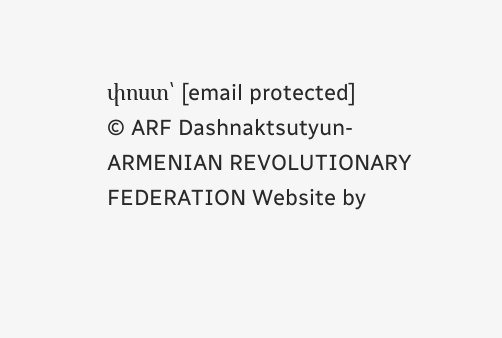փոստ՝ [email protected]
© ARF Dashnaktsutyun- ARMENIAN REVOLUTIONARY FEDERATION Website by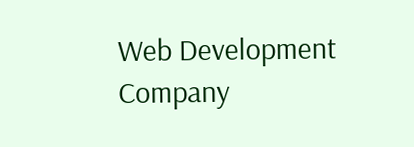Web Development Company